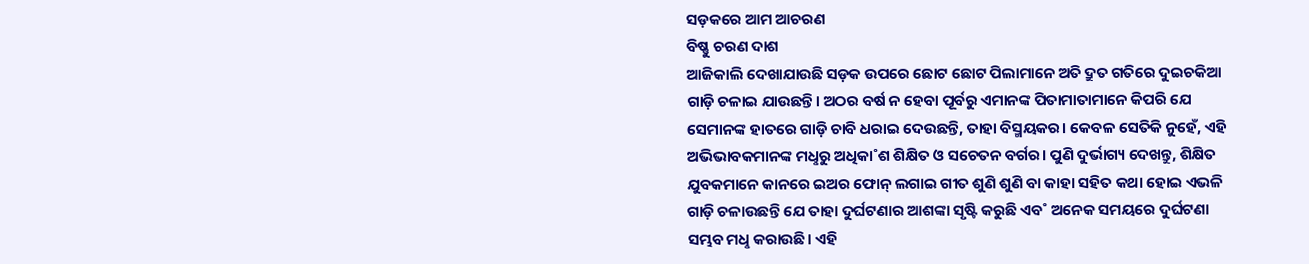ସଡ଼କରେ ଆମ ଆଚରଣ
ବିଷ୍ଣୁ ଚରଣ ଦାଶ
ଆଜିକାଲି ଦେଖାଯାଉଛି ସଡ଼କ ଉପରେ ଛୋଟ ଛୋଟ ପିଲାମାନେ ଅତି ଦ୍ରୁତ ଗତିରେ ଦୁଇଚକିଆ ଗାଡ଼ି ଚଳାଇ ଯାଉଛନ୍ତି। ଅଠର ବର୍ଷ ନ ହେବା ପୂର୍ବରୁ ଏମାନଙ୍କ ପିତାମାତାମାନେ କିପରି ଯେ ସେମାନଙ୍କ ହାତରେ ଗାଡ଼ି ଚାବି ଧରାଇ ଦେଉଛନ୍ତି, ତାହା ବିସ୍ମୟକର। କେବଳ ସେତିକି ନୁହେଁ, ଏହି ଅଭିଭାବକମାନଙ୍କ ମଧୢରୁ ଅଧିକା˚ଶ ଶିକ୍ଷିତ ଓ ସଚେତନ ବର୍ଗର। ପୁଣି ଦୁର୍ଭାଗ୍ୟ ଦେଖନ୍ତୁ, ଶିକ୍ଷିତ ଯୁବକମାନେ କାନରେ ଇଅର ଫୋନ୍ ଲଗାଇ ଗୀତ ଶୁଣି ଶୁଣି ବା କାହା ସହିତ କଥା ହୋଇ ଏଭଳି ଗାଡ଼ି ଚଳାଉଛନ୍ତି ଯେ ତାହା ଦୁର୍ଘଟଣାର ଆଶଙ୍କା ସୃଷ୍ଟି କରୁଛି ଏବ˚ ଅନେକ ସମୟରେ ଦୁର୍ଘଟଣା ସମ୍ଭବ ମଧୢ କରାଉଛି। ଏହି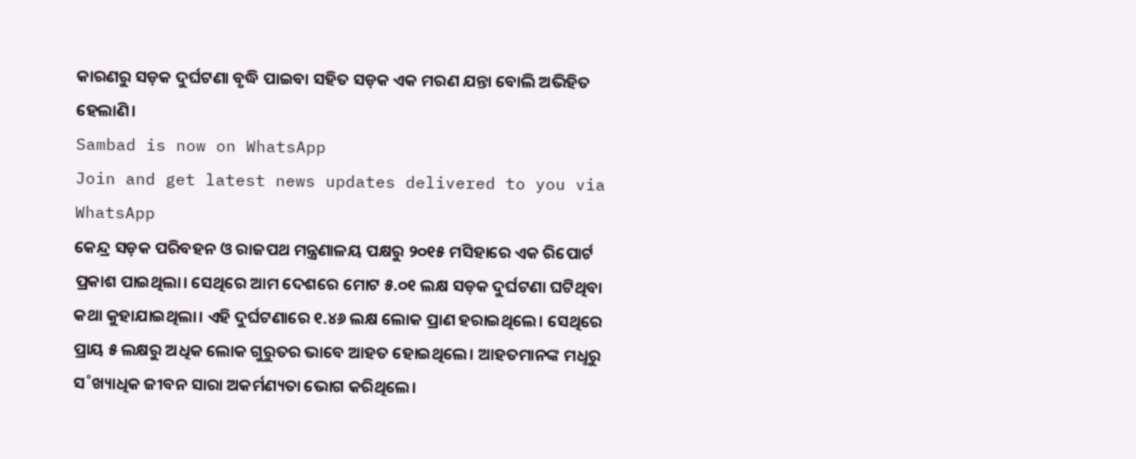କାରଣରୁ ସଡ଼କ ଦୁର୍ଘଟଣା ବୃଦ୍ଧି ପାଇବା ସହିତ ସଡ଼କ ଏକ ମରଣ ଯନ୍ତା ବୋଲି ଅଭିହିତ ହେଲାଣି।
Sambad is now on WhatsApp
Join and get latest news updates delivered to you via WhatsApp
କେନ୍ଦ୍ର ସଡ଼କ ପରିବହନ ଓ ରାଜପଥ ମନ୍ତ୍ରଣାଳୟ ପକ୍ଷରୁ ୨୦୧୫ ମସିହାରେ ଏକ ରିପୋର୍ଟ ପ୍ରକାଶ ପାଇଥିଲା। ସେଥିରେ ଆମ ଦେଶରେ ମୋଟ ୫.୦୧ ଲକ୍ଷ ସଡ଼କ ଦୁର୍ଘଟଣା ଘଟିଥିବା କଥା କୁହାଯାଇଥିଲା। ଏହି ଦୁର୍ଘଟଣାରେ ୧.୪୬ ଲକ୍ଷ ଲୋକ ପ୍ରାଣ ହରାଇଥିଲେ। ସେଥିରେ ପ୍ରାୟ ୫ ଲକ୍ଷରୁ ଅଧିକ ଲୋକ ଗୁରୁତର ଭାବେ ଆହତ ହୋଇଥିଲେ। ଆହତମାନଙ୍କ ମଧୢରୁ ସ˚ଖ୍ୟାଧିକ ଜୀବନ ସାରା ଅକର୍ମଣ୍ୟତା ଭୋଗ କରିଥିଲେ।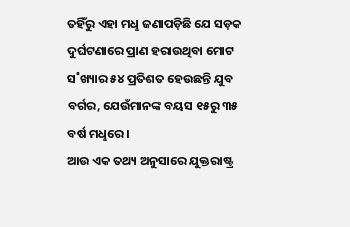ତହିଁରୁ ଏହା ମଧୢ ଜଣାପଡ଼ିଛି ଯେ ସଡ଼କ ଦୁର୍ଘଟଣାରେ ପ୍ରାଣ ହରାଉଥିବା ମୋଟ ସ˚ଖ୍ୟାର ୫୪ ପ୍ରତିଶତ ହେଉଛନ୍ତି ଯୁବ ବର୍ଗର, ଯେଉଁମାନଙ୍କ ବୟସ ୧୫ରୁ ୩୫ ବର୍ଷ ମଧୢରେ।
ଆଉ ଏକ ତଥ୍ୟ ଅନୁସାରେ ଯୁକ୍ତରାଷ୍ଟ୍ର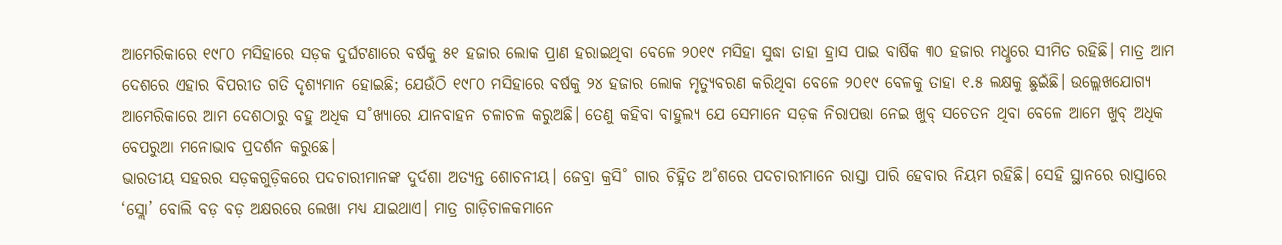ଆମେରିକାରେ ୧୯୮୦ ମସିହାରେ ସଡ଼କ ଦୁର୍ଘଟଣାରେ ବର୍ଷକୁ ୫୧ ହଜାର ଲୋକ ପ୍ରାଣ ହରାଇଥିବା ବେଳେ ୨୦୧୯ ମସିହା ସୁଦ୍ଧା ତାହା ହ୍ରାସ ପାଇ ବାର୍ଷିକ ୩୦ ହଜାର ମଧୢରେ ସୀମିତ ରହିଛି। ମାତ୍ର ଆମ ଦେଶରେ ଏହାର ବିପରୀତ ଗତି ଦୃଶ୍ୟମାନ ହୋଇଛି; ଯେଉଁଠି ୧୯୮୦ ମସିହାରେ ବର୍ଷକୁ ୨୪ ହଜାର ଲୋକ ମୃତ୍ୟୁବରଣ କରିଥିବା ବେଳେ ୨୦୧୯ ବେଳକୁ ତାହା ୧.୫ ଲକ୍ଷକୁ ଛୁଇଁଛି। ଉଲ୍ଲେଖଯୋଗ୍ୟ ଆମେରିକାରେ ଆମ ଦେଶଠାରୁ ବହୁ ଅଧିକ ସ˚ଖ୍ୟାରେ ଯାନବାହନ ଚଳାଚଳ କରୁଅଛି। ତେଣୁ କହିବା ବାହୁଲ୍ୟ ଯେ ସେମାନେ ସଡ଼କ ନିରାପତ୍ତା ନେଇ ଖୁବ୍ ସଚେତନ ଥିବା ବେଳେ ଆମେ ଖୁବ୍ ଅଧିକ ବେପରୁଆ ମନୋଭାବ ପ୍ରଦର୍ଶନ କରୁଛେ।
ଭାରତୀୟ ସହରର ସଡ଼କଗୁଡ଼ିକରେ ପଦଚାରୀମାନଙ୍କ ଦୁର୍ଦଶା ଅତ୍ୟନ୍ତ ଶୋଚନୀୟ। ଜେବ୍ରା କ୍ରସି˚ ଗାର ଚିହ୍ନିତ ଅ˚ଶରେ ପଦଚାରୀମାନେ ରାସ୍ତା ପାରି ହେବାର ନିୟମ ରହିଛି। ସେହି ସ୍ଥାନରେ ରାସ୍ତାରେ ‘ସ୍ଲୋ’ ବୋଲି ବଡ଼ ବଡ଼ ଅକ୍ଷରରେ ଲେଖା ମଧ୍ୟ ଯାଇଥାଏ। ମାତ୍ର ଗାଡ଼ିଚାଳକମାନେ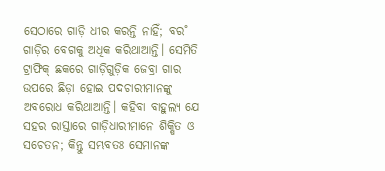ସେଠାରେ ଗାଡ଼ି ଧୀର କରନ୍ତି ନାହିଁ; ବର˚ ଗାଡ଼ିର ବେଗକୁ ଅଧିକ କରିଥାଆନ୍ତି। ସେମିତି ଟ୍ରାଫିକ୍ ଛକରେ ଗାଡ଼ିଗୁଡ଼ିକ ଜେବ୍ରା ଗାର ଉପରେ ଛିଡ଼ା ହୋଇ ପଦଚାରୀମାନଙ୍କୁ ଅବରୋଧ କରିଥାଆନ୍ତି। କହିବା ବାହୁଲ୍ୟ ଯେ ସହର ରାସ୍ତାରେ ଗାଡ଼ିଧାରୀମାନେ ଶିକ୍ଷିତ ଓ ସଚେତନ; କିନ୍ତୁ ସମ୍ଭବତଃ ସେମାନଙ୍କ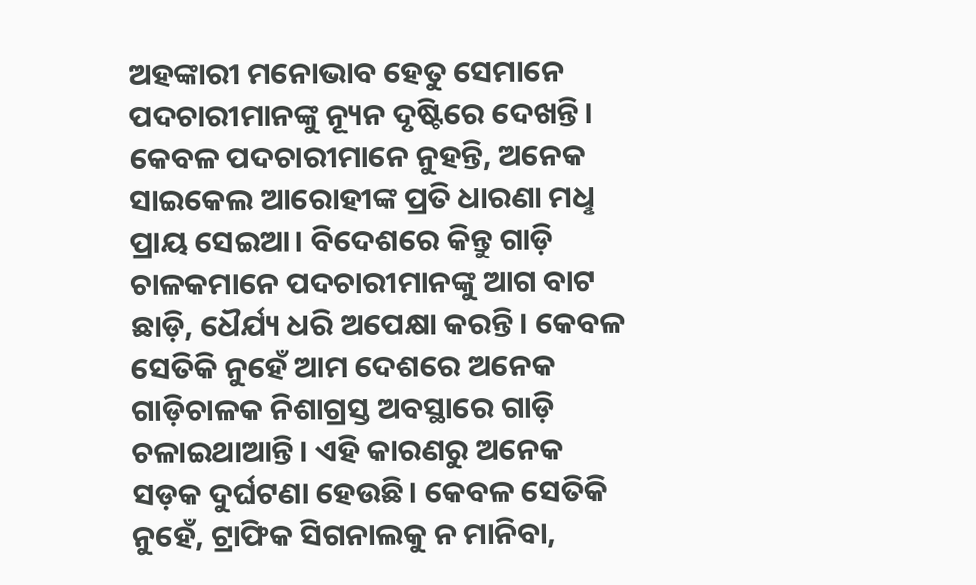ଅହଙ୍କାରୀ ମନୋଭାବ ହେତୁ ସେମାନେ ପଦଚାରୀମାନଙ୍କୁ ନ୍ୟୂନ ଦୃଷ୍ଟିରେ ଦେଖନ୍ତି। କେବଳ ପଦଚାରୀମାନେ ନୁହନ୍ତି, ଅନେକ ସାଇକେଲ ଆରୋହୀଙ୍କ ପ୍ରତି ଧାରଣା ମଧୢ ପ୍ରାୟ ସେଇଆ। ବିଦେଶରେ କିନ୍ତୁ ଗାଡ଼ି ଚାଳକମାନେ ପଦଚାରୀମାନଙ୍କୁ ଆଗ ବାଟ ଛାଡ଼ି, ଧୈର୍ଯ୍ୟ ଧରି ଅପେକ୍ଷା କରନ୍ତି। କେବଳ ସେତିକି ନୁହେଁ ଆମ ଦେଶରେ ଅନେକ ଗାଡ଼ିଚାଳକ ନିଶାଗ୍ରସ୍ତ ଅବସ୍ଥାରେ ଗାଡ଼ି ଚଳାଇଥାଆନ୍ତି। ଏହି କାରଣରୁ ଅନେକ ସଡ଼କ ଦୁର୍ଘଟଣା ହେଉଛି। କେବଳ ସେତିକି ନୁହେଁ, ଟ୍ରାଫିକ ସିଗନାଲକୁ ନ ମାନିବା,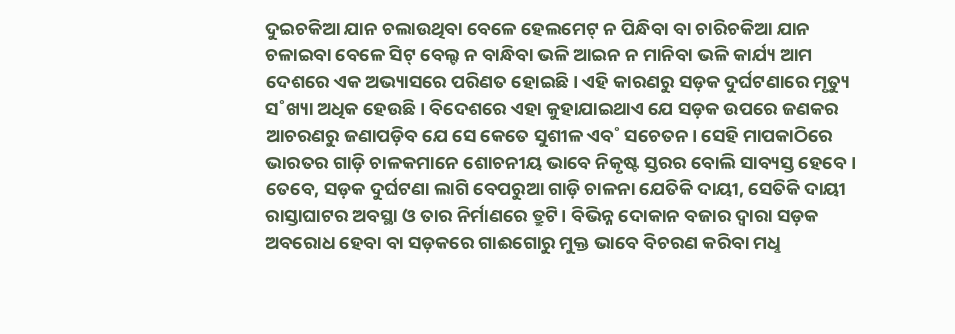ଦୁଇଚକିଆ ଯାନ ଚଲାଉଥିବା ବେଳେ ହେଲମେଟ୍ ନ ପିନ୍ଧିବା ବା ଚାରିଚକିଆ ଯାନ ଚଳାଇବା ବେଳେ ସିଟ୍ ବେଲ୍ଟ ନ ବାନ୍ଧିବା ଭଳି ଆଇନ ନ ମାନିବା ଭଳି କାର୍ଯ୍ୟ ଆମ ଦେଶରେ ଏକ ଅଭ୍ୟାସରେ ପରିଣତ ହୋଇଛି। ଏହି କାରଣରୁ ସଡ଼କ ଦୁର୍ଘଟଣାରେ ମୃତ୍ୟୁ ସ˚ଖ୍ୟା ଅଧିକ ହେଉଛି। ବିଦେଶରେ ଏହା କୁହାଯାଇଥାଏ ଯେ ସଡ଼କ ଉପରେ ଜଣକର ଆଚରଣରୁ ଜଣାପଡ଼ିବ ଯେ ସେ କେତେ ସୁଶୀଳ ଏବ˚ ସଚେତନ। ସେହି ମାପକାଠିରେ ଭାରତର ଗାଡ଼ି ଚାଳକମାନେ ଶୋଚନୀୟ ଭାବେ ନିକୃଷ୍ଟ ସ୍ତରର ବୋଲି ସାବ୍ୟସ୍ତ ହେବେ।
ତେବେ, ସଡ଼କ ଦୁର୍ଘଟଣା ଲାଗି ବେପରୁଆ ଗାଡ଼ି ଚାଳନା ଯେତିକି ଦାୟୀ, ସେତିକି ଦାୟୀ ରାସ୍ତାଘାଟର ଅବସ୍ଥା ଓ ତାର ନିର୍ମାଣରେ ତ୍ରୁଟି। ବିଭିନ୍ନ ଦୋକାନ ବଜାର ଦ୍ବାରା ସଡ଼କ ଅବରୋଧ ହେବା ବା ସଡ଼କରେ ଗାଈଗୋରୁ ମୁକ୍ତ ଭାବେ ବିଚରଣ କରିବା ମଧୢ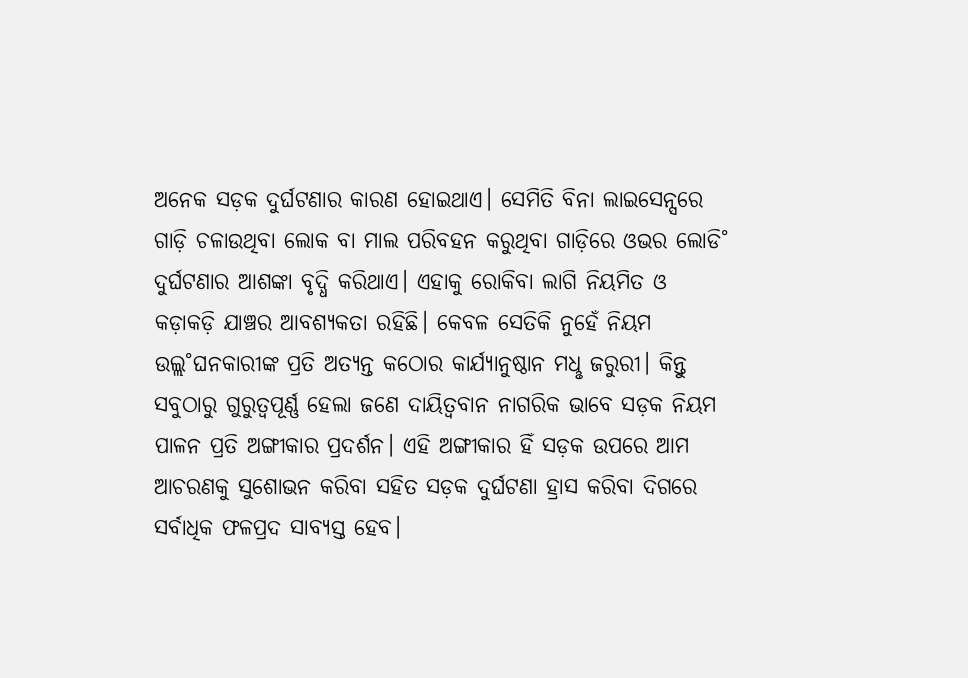ଅନେକ ସଡ଼କ ଦୁର୍ଘଟଣାର କାରଣ ହୋଇଥାଏ। ସେମିତି ବିନା ଲାଇସେନ୍ସରେ ଗାଡ଼ି ଚଳାଉଥିବା ଲୋକ ବା ମାଲ ପରିବହନ କରୁଥିବା ଗାଡ଼ିରେ ଓଭର ଲୋଡି˚ ଦୁର୍ଘଟଣାର ଆଶଙ୍କା ବୃଦ୍ଧି କରିଥାଏ। ଏହାକୁ ରୋକିବା ଲାଗି ନିୟମିତ ଓ କଡ଼ାକଡ଼ି ଯାଞ୍ଚର ଆବଶ୍ୟକତା ରହିଛି। କେବଳ ସେତିକି ନୁହେଁ ନିୟମ ଉଲ୍ଲ˚ଘନକାରୀଙ୍କ ପ୍ରତି ଅତ୍ୟନ୍ତ କଠୋର କାର୍ଯ୍ୟାନୁଷ୍ଠାନ ମଧୢ ଜରୁରୀ। କିନ୍ତୁ ସବୁଠାରୁ ଗୁରୁତ୍ବପୂର୍ଣ୍ଣ ହେଲା ଜଣେ ଦାୟିତ୍ବବାନ ନାଗରିକ ଭାବେ ସଡ଼କ ନିୟମ ପାଳନ ପ୍ରତି ଅଙ୍ଗୀକାର ପ୍ରଦର୍ଶନ। ଏହି ଅଙ୍ଗୀକାର ହିଁ ସଡ଼କ ଉପରେ ଆମ ଆଚରଣକୁ ସୁଶୋଭନ କରିବା ସହିତ ସଡ଼କ ଦୁର୍ଘଟଣା ହ୍ରାସ କରିବା ଦିଗରେ ସର୍ବାଧିକ ଫଳପ୍ରଦ ସାବ୍ୟସ୍ତ ହେବ।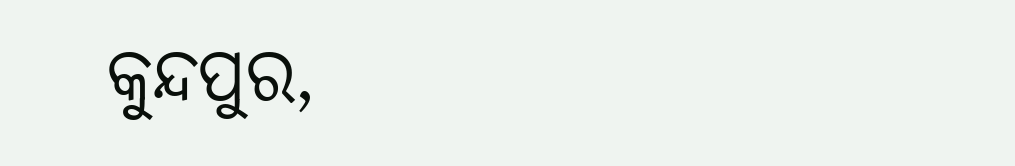କୁନ୍ଦପୁର,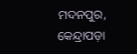ମଦନପୁର, କେନ୍ଦ୍ରାପଡ଼ା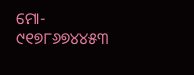ମୋ- ୯୧୭୮୬୭୪୪୫୩